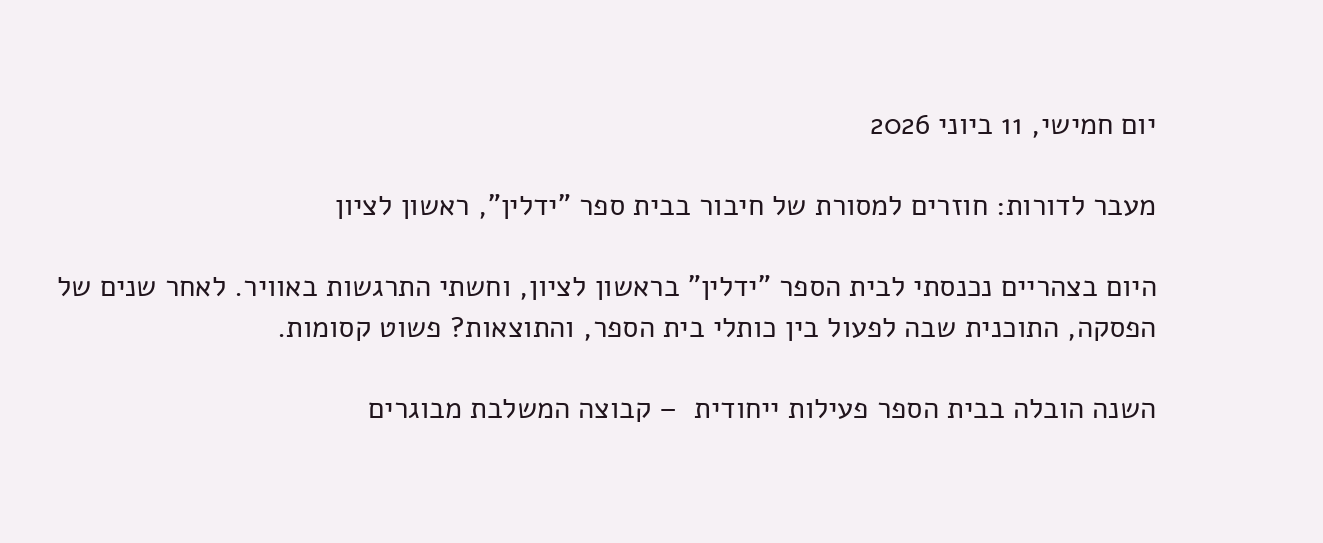יום חמישי, 11 ביוני 2026

מעבר לדורות: חוזרים למסורת של חיבור בבית ספר "ידלין", ראשון לציון

היום בצהריים נכנסתי לבית הספר "ידלין" בראשון לציון, וחשתי התרגשות באוויר. לאחר שנים של הפסקה, התוכנית שבה לפעול בין כותלי בית הספר, והתוצאות? פשוט קסומות.

השנה הובלה בבית הספר פעילות ייחודית  – קבוצה המשלבת מבוגרים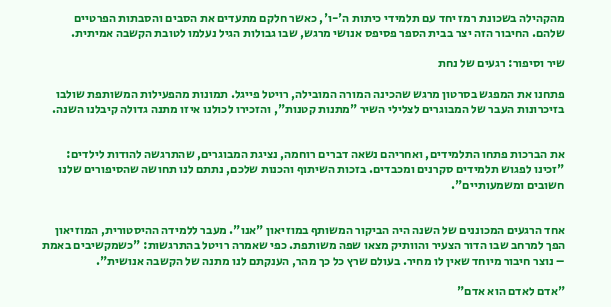מהקהילה בשכונת רמז יחד עם תלמידי כיתות ה'-ו', כאשר חלקם מתעדים את הסבים והסבתות הפרטיים שלהם. החיבור הזה יצר בבית הספר פסיפס אנושי מרגש, שבו גבולות הגיל נעלמו לטובת הקשבה אמיתית.

שיר וסיפור: רגעים של נחת

פתחנו את המפגש בסרטון מרגש שהכינה המורה המובילה, רויטל פייגל. תמונות מהפעילות המשותפת שולבו בזיכרונות העבר של המבוגרים לצלילי השיר "מתנות קטנות", והזכירו לכולנו איזו מתנה גדולה קיבלנו השנה.


את הברכות פתחו התלמידים, ואחריהם נשאה דברים רוחמה, נציגת המבוגרים, שהתרגשה להודות לילדים: "זכינו לפגוש תלמידים סקרנים ומכבדים. בזכות השיתוף והכנות שלכם, נתתם לנו תחושה שהסיפורים שלנו חשובים ומשמעותיים".


אחד הרגעים המכוננים של השנה היה הביקור המשותף במוזיאון "אנו". מעבר ללמידה ההיסטורית, המוזיאון הפך למרחב שבו הדור הצעיר והוותיק מצאו שפה משותפת. כפי שאמרה רויטל בהתרגשות: "כשמקשיבים באמת – נוצר חיבור מיוחד שאין לו מחיר. בעולם שרץ כל כך מהר, הענקתם לנו מתנה של הקשבה אנושית".

"אדם לאדם הוא אדם"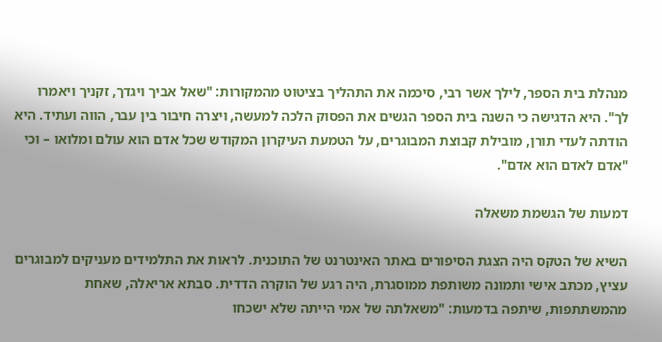מנהלת בית הספר, לילך אשר רבי, סיכמה את התהליך בציטוט מהמקורות: "שאל אביך ויגדך, זקניך ויאמרו לך". היא הדגישה כי השנה בית הספר הגשים את הפסוק הלכה למעשה, ויצרה חיבור בין עבר, הווה ועתיד. היא הודתה לעדי תורן, מובילת קבוצת המבוגרים, על הטמעת העיקרון המקודש שכל אדם הוא עולם ומלואו – וכי "אדם לאדם הוא אדם".

דמעות של הגשמת משאלה

השיא של הטקס היה הצגת הסיפורים באתר האינטרנט של התוכנית. לראות את התלמידים מעניקים למבוגרים עציץ, מכתב אישי ותמונה משותפת ממוסגרת, היה רגע של הוקרה הדדית. סבתא אריאלה, שאחת מהמשתתפות, שיתפה בדמעות: "משאלתה של אמי הייתה שלא ישכחו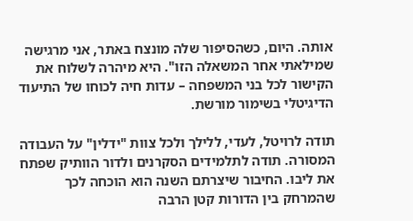אותה. היום, כשהסיפור שלה מונצח באתר, אני מרגישה שמילאתי אחר המשאלה הזו". היא מיהרה לשלוח את הקישור לכל בני המשפחה – עדות חיה לכוחו של התיעוד הדיגיטלי בשימור מורשת.

תודה לרויטל, לעדי, ללילך ולכל צוות "ידלין" על העבודה המסורה. תודה לתלמידים הסקרנים ולדור הוותיק שפתח את ליבו. החיבור שיצרתם השנה הוא הוכחה לכך שהמרחק בין הדורות קטן הרבה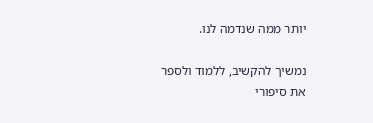יותר ממה שנדמה לנו.

נמשיך להקשיב, ללמוד ולספר את סיפורי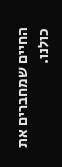החיים שמחברים את כולנו.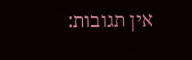אין תגובות: